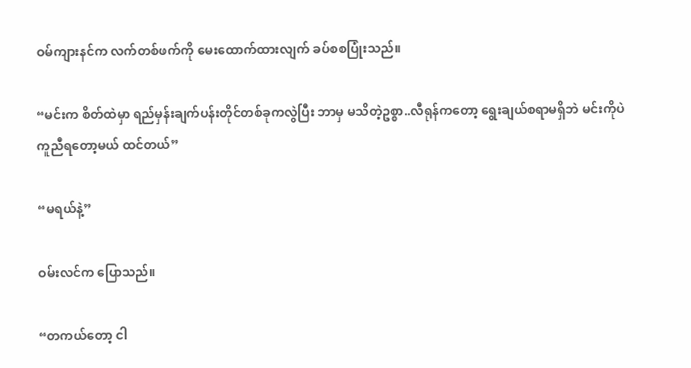ဝမ်ကျားနင်က လက်တစ်ဖက်ကို မေးထောက်ထားလျက် ခပ်စစပြုံးသည်။

“မင်းက စိတ်ထဲမှာ ရည်မှန်းချက်ပန်းတိုင်တစ်ခုကလွဲပြီး ဘာမှ မသိတဲ့ဥစ္စာ..လီရုန်ကတော့ ရွေးချယ်စရာမရှိဘဲ မင်းကိုပဲ ကူညီရတော့မယ် ထင်တယ်”

“မ‌ရယ်နဲ့”

ဝမ်းလင်က ပြောသည်။

“တကယ်တော့ ငါ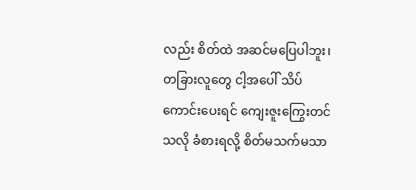လည်း စိတ်ထဲ အဆင်မပြေပါဘူး၊ တခြားလူတွေ ငါ့အပေါ် သိပ်ကောင်းပေးရင် ကျေးဇူးကြွေးတင်သလို ခံစားရလို့ စိတ်မသက်မသာ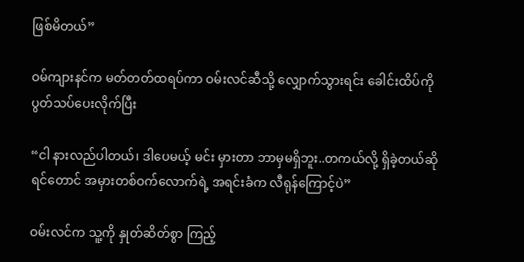ဖြစ်မိတယ်”

ဝမ်ကျားနင်က မတ်တတ်ထရပ်ကာ ဝမ်းလင်ဆီသို့ လျှောက်သွားရင်း ခေါင်းထိပ်ကို ပွတ်သပ်ပေးလိုက်ပြီး

“ငါ နားလည်ပါတယ်၊ ဒါပေမယ့် မင်း မှားတာ ဘာမှမရှိဘူး..တကယ်လို့ ရှိခဲ့တယ်ဆိုရင်တောင် အမှားတစ်ဝက်လောက်ရဲ့ အရင်းခံက လီရုန်ကြောင့်ပဲ”

ဝမ်းလင်က သူ့ကို နှုတ်ဆိတ်စွာ ကြည့်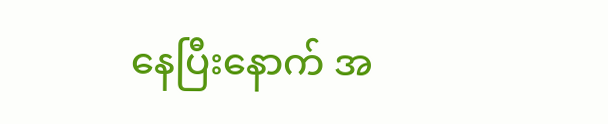နေပြီးနောက် အ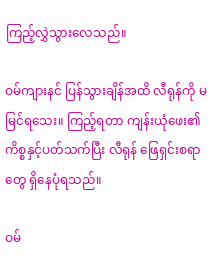ကြည့်လွှဲသွားလေသည်။

ဝမ်ကျားနင် ပြန်သွားချိန်အထိ လီရုန်ကို မမြင်ရသေး။ ကြည့်ရတာ ကျန်းယုံဖေး၏ကိစ္စနှင့်ပတ်သက်ပြီး လီရုန် ဖြေရှင်းစရာတွေ ရှိနေပုံရသည်။

ဝမ်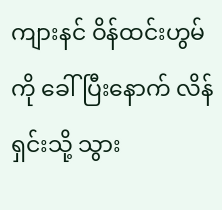ကျားနင် ဝိန်ထင်းဟွမ်ကို ခေါ်ပြီးနောက် လိန်ရှင်းသို့ သွား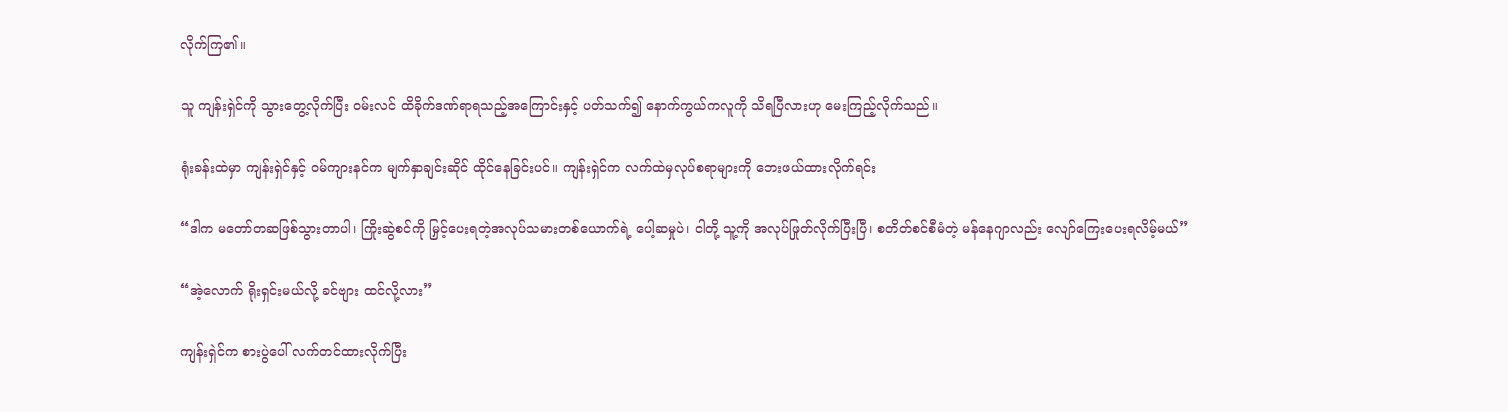လိုက်ကြ၏။

သူ ကျန်းရှဲင်ကို သွားတွေ့လိုက်ပြီး ဝမ်းလင် ထိခိုက်ဒဏ်ရာရသည့်အကြောင်းနှင့် ပတ်သက်၍ နောက်ကွယ်ကလူကို သိရပြီလားဟု မေးကြည့်လိုက်သည်။

ရုံးခန်းထဲမှာ ကျန်းရှဲင်နှင့် ဝမ်ကျားနင်က မျက်နှာချင်းဆိုင် ထိုင်နေခြင်းပင်။ ကျန်းရှဲင်က လက်ထဲမှလုပ်စရာများကို ဘေးဖယ်ထားလိုက်ရင်း

“ဒါက မတော်တဆဖြစ်သွားတာပါ၊ ကြိုးဆွဲစင်ကို မြှင့်ပေးရတဲ့အလုပ်သမားတစ်ယောက်ရဲ့ ပေါ့ဆမှုပဲ၊ ငါတို့ သူ့ကို အလုပ်ဖြုတ်လိုက်ပြီးပြီ၊ စတိတ်စင်စီမံတဲ့ မန်နေဂျာလည်း လျော်ကြေးပေးရလိမ့်မယ်”

“အဲ့လောက် ရိုးရှင်းမယ်လို့ ခင်ဗျား ထင်လို့လား”

ကျန်းရှဲင်က စားပွဲပေါ် လက်တင်ထားလိုက်ပြီး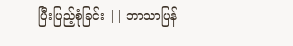ပြီးပြည့်စုံခြင်း || ဘာသာပြန်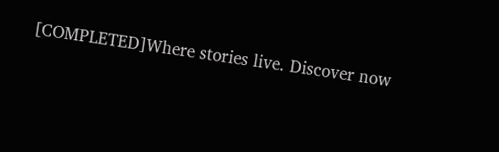[COMPLETED]Where stories live. Discover now